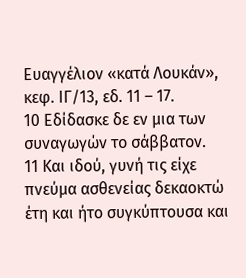Ευαγγέλιον «κατά Λουκάν», κεφ. ΙΓ/13, εδ. 11 – 17.
10 Εδίδασκε δε εν μια των συναγωγών το σάββατον.
11 Και ιδού, γυνή τις είχε πνεύμα ασθενείας δεκαοκτώ έτη και ήτο συγκύπτουσα και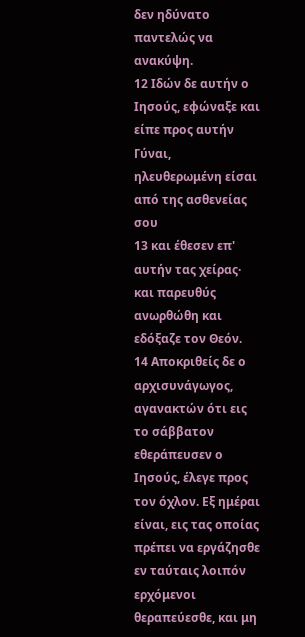δεν ηδύνατο παντελώς να ανακύψη.
12 Ιδών δε αυτήν ο Ιησούς, εφώναξε και είπε προς αυτήν Γύναι, ηλευθερωμένη είσαι από της ασθενείας σου
13 και έθεσεν επ' αυτήν τας χείρας· και παρευθύς ανωρθώθη και εδόξαζε τον Θεόν.
14 Αποκριθείς δε ο αρχισυνάγωγος, αγανακτών ότι εις το σάββατον εθεράπευσεν ο Ιησούς, έλεγε προς τον όχλον. Εξ ημέραι είναι, εις τας οποίας πρέπει να εργάζησθε εν ταύταις λοιπόν ερχόμενοι θεραπεύεσθε, και μη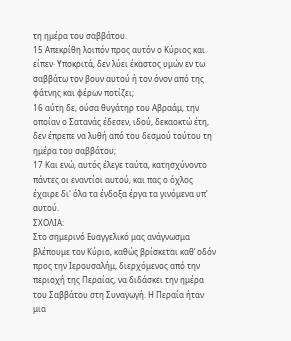τη ημέρα του σαββάτου.
15 Απεκρίθη λοιπόν προς αυτόν ο Κύριος και είπεν· Υποκριτά, δεν λύει έκαστος υμών εν τω σαββάτω τον βουν αυτού ή τον όνον από της φάτνης και φέρων ποτίζει;
16 αύτη δε, ούσα θυγάτηρ του Αβραάμ, την οποίαν ο Σατανάς έδεσεν, ιδού, δεκαοκτώ έτη, δεν έπρεπε να λυθή από του δεσμού τούτου τη ημέρα του σαββάτου;
17 Και ενώ, αυτός έλεγε ταύτα, κατησχύνοντο πάντες οι εναντίοι αυτού, και πας ο όχλος έχαιρε δι' όλα τα ένδοξα έργα τα γινόμενα υπ' αυτού.
ΣΧΟΛΙΑ:
Στο σημερινό Ευαγγελικό μας ανάγνωσμα βλέπουμε τον Κύριο, καθώς βρίσκεται καθ’ οδόν προς την Ιερουσαλήμ, διερχόμενος από την περιοχή της Περαίας, να διδάσκει την ημέρα του Σαββάτου στη Συναγωγή. Η Περαία ήταν μια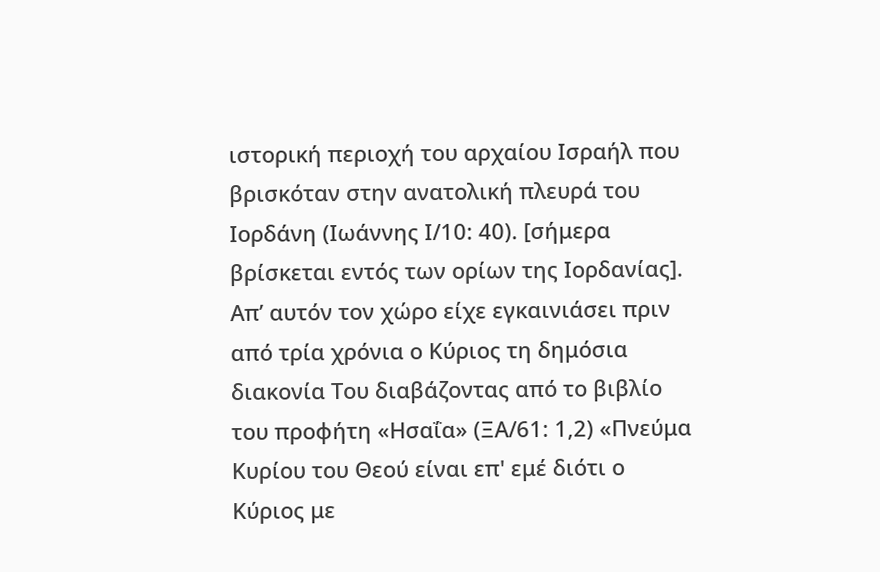ιστορική περιοχή του αρχαίου Ισραήλ που βρισκόταν στην ανατολική πλευρά του Ιορδάνη (Ιωάννης Ι/10: 40). [σήμερα βρίσκεται εντός των ορίων της Ιορδανίας]. Απ’ αυτόν τον χώρο είχε εγκαινιάσει πριν από τρία χρόνια ο Κύριος τη δημόσια διακονία Του διαβάζοντας από το βιβλίο του προφήτη «Ησαΐα» (ΞΑ/61: 1,2) «Πνεύμα Κυρίου του Θεού είναι επ' εμέ διότι ο Κύριος με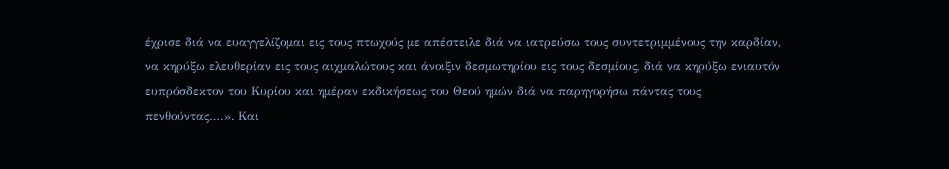έχρισε διά να ευαγγελίζομαι εις τους πτωχούς με απέστειλε διά να ιατρεύσω τους συντετριμμένους την καρδίαν, να κηρύξω ελευθερίαν εις τους αιχμαλώτους και άνοιξιν δεσμωτηρίου εις τους δεσμίους, διά να κηρύξω ενιαυτόν ευπρόσδεκτον του Κυρίου και ημέραν εκδικήσεως του Θεού ημών διά να παρηγορήσω πάντας τους πενθούντας….». Και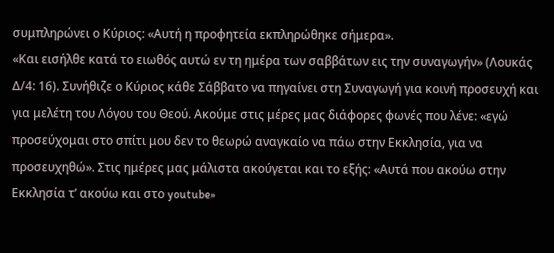συμπληρώνει ο Κύριος: «Αυτή η προφητεία εκπληρώθηκε σήμερα».
«Και εισήλθε κατά το ειωθός αυτώ εν τη ημέρα των σαββάτων εις την συναγωγήν» (Λουκάς Δ/4: 16). Συνήθιζε ο Κύριος κάθε Σάββατο να πηγαίνει στη Συναγωγή για κοινή προσευχή και για μελέτη του Λόγου του Θεού. Ακούμε στις μέρες μας διάφορες φωνές που λένε: «εγώ προσεύχομαι στο σπίτι μου δεν το θεωρώ αναγκαίο να πάω στην Εκκλησία, για να προσευχηθώ». Στις ημέρες μας μάλιστα ακούγεται και το εξής: «Αυτά που ακούω στην Εκκλησία τ’ ακούω και στο youtube»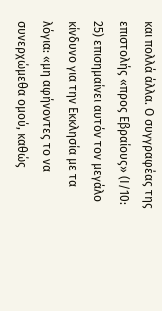και πολλά άλλα. Ο συγγραφέας της επιστολής «προς Εβραίους» (Ι/10: 25) επισημαίνει αυτόν τον μεγάλο κίνδυνο για την Εκκλησία με τα λόγια: «μη αφήνοντες το να συνερχώμεθα ομού, καθώς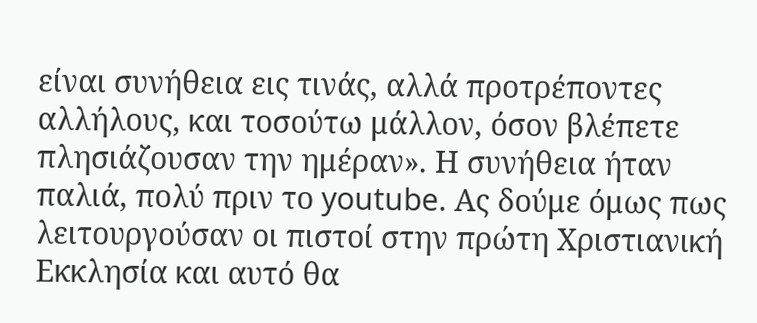είναι συνήθεια εις τινάς, αλλά προτρέποντες αλλήλους, και τοσούτω μάλλον, όσον βλέπετε πλησιάζουσαν την ημέραν». Η συνήθεια ήταν παλιά, πολύ πριν το youtube. Ας δούμε όμως πως λειτουργούσαν οι πιστοί στην πρώτη Χριστιανική Εκκλησία και αυτό θα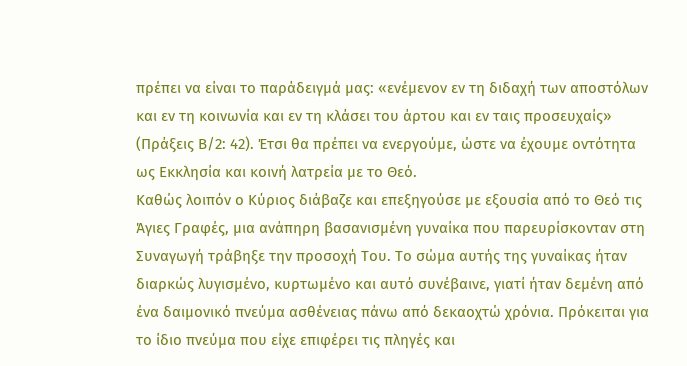πρέπει να είναι το παράδειγμά μας: «ενέμενον εν τη διδαχή των αποστόλων και εν τη κοινωνία και εν τη κλάσει του άρτου και εν ταις προσευχαίς» (Πράξεις Β/2: 42). Έτσι θα πρέπει να ενεργούμε, ώστε να έχουμε οντότητα ως Εκκλησία και κοινή λατρεία με το Θεό.
Καθώς λοιπόν ο Κύριος διάβαζε και επεξηγούσε με εξουσία από το Θεό τις Άγιες Γραφές, μια ανάπηρη βασανισμένη γυναίκα που παρευρίσκονταν στη Συναγωγή τράβηξε την προσοχή Του. Το σώμα αυτής της γυναίκας ήταν διαρκώς λυγισμένο, κυρτωμένο και αυτό συνέβαινε, γιατί ήταν δεμένη από ένα δαιμονικό πνεύμα ασθένειας πάνω από δεκαοχτώ χρόνια. Πρόκειται για το ίδιο πνεύμα που είχε επιφέρει τις πληγές και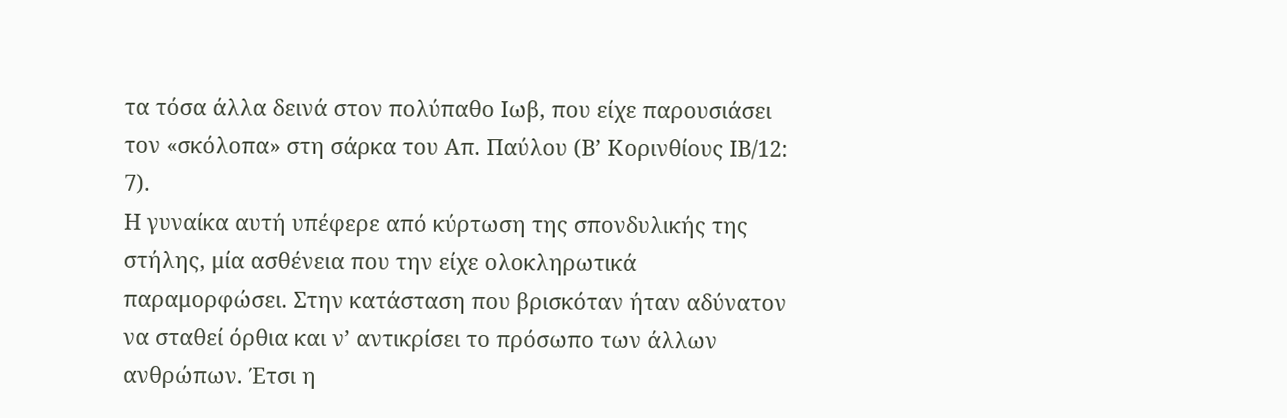τα τόσα άλλα δεινά στον πολύπαθο Ιωβ, που είχε παρουσιάσει τον «σκόλοπα» στη σάρκα του Απ. Παύλου (Β’ Κορινθίους ΙΒ/12: 7).
Η γυναίκα αυτή υπέφερε από κύρτωση της σπονδυλικής της στήλης, μία ασθένεια που την είχε ολοκληρωτικά παραμορφώσει. Στην κατάσταση που βρισκόταν ήταν αδύνατον να σταθεί όρθια και ν’ αντικρίσει το πρόσωπο των άλλων ανθρώπων. Έτσι η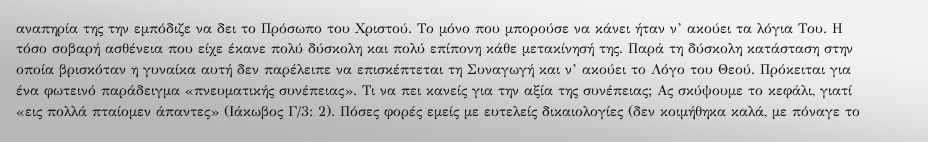αναπηρία της την εμπόδιζε να δει το Πρόσωπο του Χριστού. Το μόνο που μπορούσε να κάνει ήταν ν’ ακούει τα λόγια Του. Η τόσο σοβαρή ασθένεια που είχε έκανε πολύ δύσκολη και πολύ επίπονη κάθε μετακίνησή της. Παρά τη δύσκολη κατάσταση στην οποία βρισκόταν η γυναίκα αυτή δεν παρέλειπε να επισκέπτεται τη Συναγωγή και ν’ ακούει το Λόγο του Θεού. Πρόκειται για ένα φωτεινό παράδειγμα «πνευματικής συνέπειας». Τι να πει κανείς για την αξία της συνέπειας; Ας σκύψουμε το κεφάλι, γιατί «εις πολλά πταίομεν άπαντες» (Ιάκωβος Γ/3: 2). Πόσες φορές εμείς με ευτελείς δικαιολογίες (δεν κοιμήθηκα καλά, με πόναγε το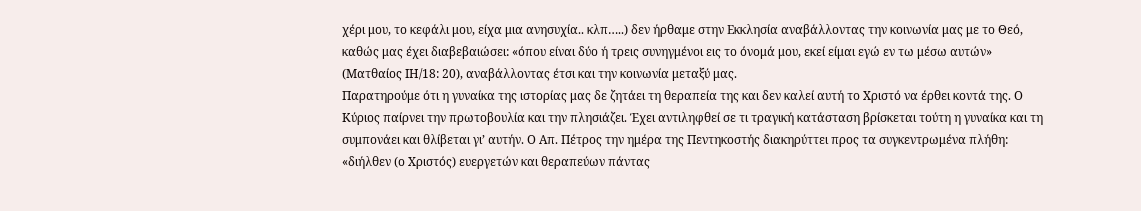χέρι μου, το κεφάλι μου, είχα μια ανησυχία.. κλπ…..) δεν ήρθαμε στην Εκκλησία αναβάλλοντας την κοινωνία μας με το Θεό, καθώς μας έχει διαβεβαιώσει: «όπου είναι δύο ή τρεις συνηγμένοι εις το όνομά μου, εκεί είμαι εγώ εν τω μέσω αυτών» (Ματθαίος ΙΗ/18: 20), αναβάλλοντας έτσι και την κοινωνία μεταξύ μας.
Παρατηρούμε ότι η γυναίκα της ιστορίας μας δε ζητάει τη θεραπεία της και δεν καλεί αυτή το Χριστό να έρθει κοντά της. Ο Κύριος παίρνει την πρωτοβουλία και την πλησιάζει. Έχει αντιληφθεί σε τι τραγική κατάσταση βρίσκεται τούτη η γυναίκα και τη συμπονάει και θλίβεται γι’ αυτήν. Ο Απ. Πέτρος την ημέρα της Πεντηκοστής διακηρύττει προς τα συγκεντρωμένα πλήθη: «διήλθεν (ο Χριστός) ευεργετών και θεραπεύων πάντας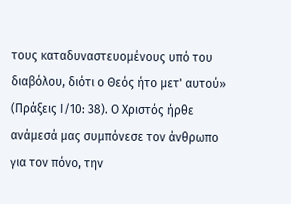τους καταδυναστευομένους υπό του διαβόλου, διότι ο Θεός ήτο μετ' αυτού» (Πράξεις Ι/10: 38). Ο Χριστός ήρθε ανάμεσά μας συμπόνεσε τον άνθρωπο για τον πόνο, την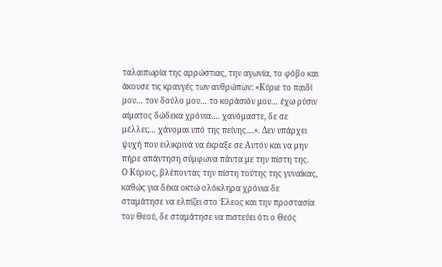ταλαιπωρία της αρρώστιας, την αγωνία, το φόβο και άκουσε τις κραυγές των ανθρώπων: «Κύριε το παιδί μου… τον δούλο μου… το κοράσιόν μου… έχω ρύσιν αίματος δώδεκα χρόνια…. χανόμαστε, δε σε μέλλει;… χάνομαι υπό της πείνης....». Δεν υπάρχει ψυχή που ειλικρινά να έκραξε σε Αυτόν και να μην πήρε απάντηση σύμφωνα πάντα με την πίστη της.
Ο Κύριος, βλέποντας την πίστη τούτης της γυναίκας, καθώς για δέκα οκτώ ολόκληρα χρόνια δε σταμάτησε να ελπίζει στο Έλεος και την προστασία του Θεού, δε σταμάτησε να πιστεύει ότι ο Θεός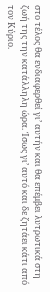στο τέλος θα ενδιαφερθεί γι’ αυτήν και θα επέμβει λυτρωτικά στη ζωή της την κατάλληλη ώρα. Ίσως γι’ αυτό και δε ζητάει κάτι από τον Κύριο.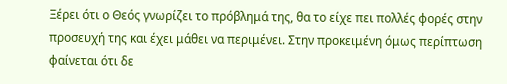Ξέρει ότι ο Θεός γνωρίζει το πρόβλημά της, θα το είχε πει πολλές φορές στην προσευχή της και έχει μάθει να περιμένει. Στην προκειμένη όμως περίπτωση φαίνεται ότι δε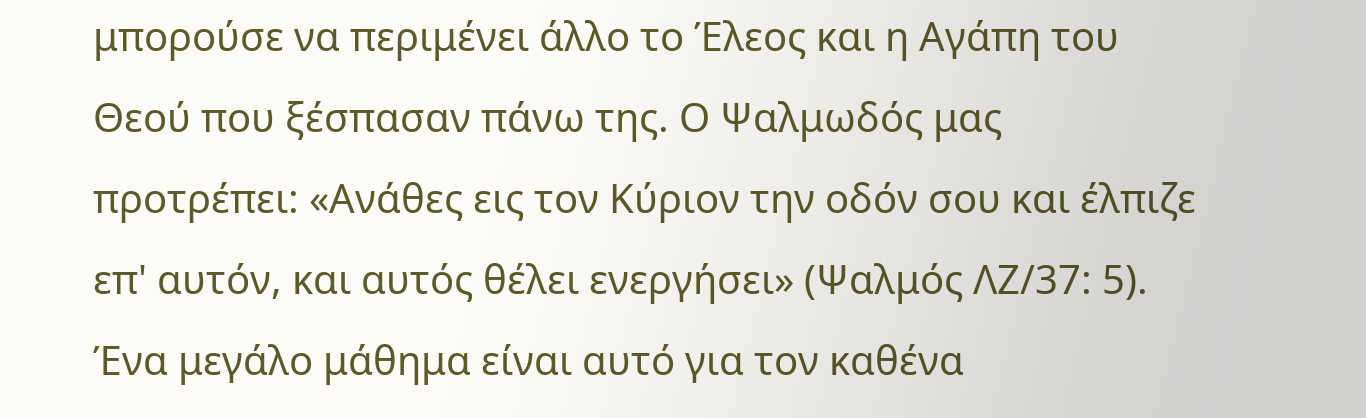μπορούσε να περιμένει άλλο το Έλεος και η Αγάπη του Θεού που ξέσπασαν πάνω της. Ο Ψαλμωδός μας προτρέπει: «Ανάθες εις τον Κύριον την οδόν σου και έλπιζε επ' αυτόν, και αυτός θέλει ενεργήσει» (Ψαλμός ΛΖ/37: 5).
Ένα μεγάλο μάθημα είναι αυτό για τον καθένα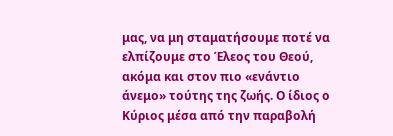μας, να μη σταματήσουμε ποτέ να ελπίζουμε στο Έλεος του Θεού, ακόμα και στον πιο «ενάντιο άνεμο» τούτης της ζωής. Ο ίδιος ο Κύριος μέσα από την παραβολή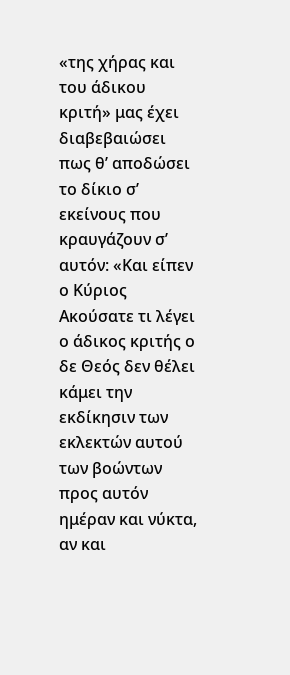«της χήρας και του άδικου κριτή» μας έχει διαβεβαιώσει πως θ’ αποδώσει το δίκιο σ’ εκείνους που κραυγάζουν σ’ αυτόν: «Και είπεν ο Κύριος Ακούσατε τι λέγει ο άδικος κριτής ο δε Θεός δεν θέλει κάμει την εκδίκησιν των εκλεκτών αυτού των βοώντων προς αυτόν ημέραν και νύκτα, αν και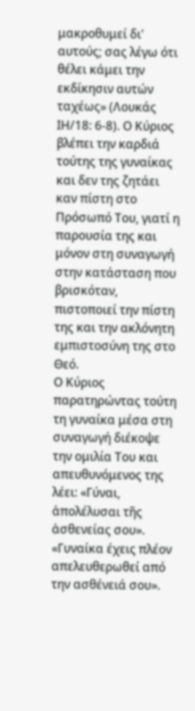μακροθυμεί δι' αυτούς; σας λέγω ότι θέλει κάμει την εκδίκησιν αυτών ταχέως» (Λουκάς ΙΗ/18: 6-8). Ο Κύριος βλέπει την καρδιά τούτης της γυναίκας και δεν της ζητάει καν πίστη στο Πρόσωπό Του, γιατί η παρουσία της και μόνον στη συναγωγή στην κατάσταση που βρισκόταν, πιστοποιεί την πίστη της και την ακλόνητη εμπιστοσύνη της στο Θεό.
Ο Κύριος παρατηρώντας τούτη τη γυναίκα μέσα στη συναγωγή διέκοψε την ομιλία Του και απευθυνόμενος της λέει: «Γύναι, ἀπολέλυσαι τῆς ἀσθενείας σου». «Γυναίκα έχεις πλέον απελευθερωθεί από την ασθένειά σου».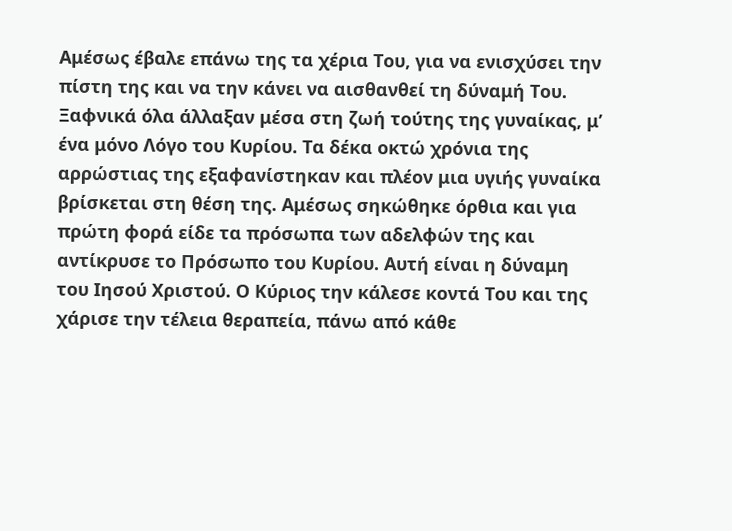Αμέσως έβαλε επάνω της τα χέρια Του, για να ενισχύσει την πίστη της και να την κάνει να αισθανθεί τη δύναμή Του. Ξαφνικά όλα άλλαξαν μέσα στη ζωή τούτης της γυναίκας, μ’ ένα μόνο Λόγο του Κυρίου. Τα δέκα οκτώ χρόνια της αρρώστιας της εξαφανίστηκαν και πλέον μια υγιής γυναίκα βρίσκεται στη θέση της. Αμέσως σηκώθηκε όρθια και για πρώτη φορά είδε τα πρόσωπα των αδελφών της και αντίκρυσε το Πρόσωπο του Κυρίου. Αυτή είναι η δύναμη του Ιησού Χριστού. Ο Κύριος την κάλεσε κοντά Του και της χάρισε την τέλεια θεραπεία, πάνω από κάθε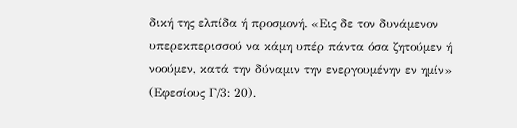δική της ελπίδα ή προσμονή. «Εις δε τον δυνάμενον υπερεκπερισσού να κάμη υπέρ πάντα όσα ζητούμεν ή νοούμεν, κατά την δύναμιν την ενεργουμένην εν ημίν» (Εφεσίους Γ/3: 20).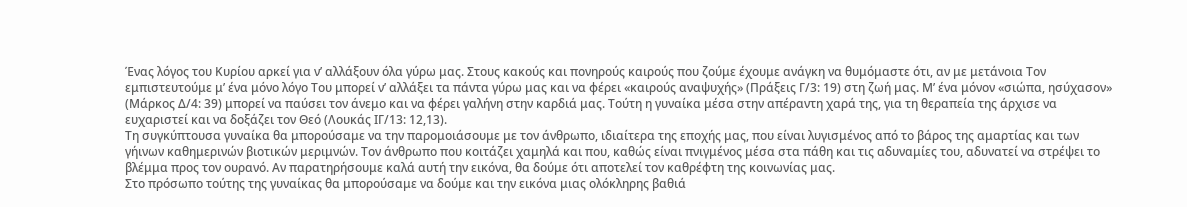Ένας λόγος του Κυρίου αρκεί για ν’ αλλάξουν όλα γύρω μας. Στους κακούς και πονηρούς καιρούς που ζούμε έχουμε ανάγκη να θυμόμαστε ότι, αν με μετάνοια Τον εμπιστευτούμε μ’ ένα μόνο λόγο Του μπορεί ν’ αλλάξει τα πάντα γύρω μας και να φέρει «καιρούς αναψυχής» (Πράξεις Γ/3: 19) στη ζωή μας. Μ’ ένα μόνον «σιώπα, ησύχασον» (Μάρκος Δ/4: 39) μπορεί να παύσει τον άνεμο και να φέρει γαλήνη στην καρδιά μας. Τούτη η γυναίκα μέσα στην απέραντη χαρά της, για τη θεραπεία της άρχισε να ευχαριστεί και να δοξάζει τον Θεό (Λουκάς ΙΓ/13: 12,13).
Τη συγκύπτουσα γυναίκα θα μπορούσαμε να την παρομοιάσουμε με τον άνθρωπο, ιδιαίτερα της εποχής μας, που είναι λυγισμένος από το βάρος της αμαρτίας και των γήινων καθημερινών βιοτικών μεριμνών. Τον άνθρωπο που κοιτάζει χαμηλά και που, καθώς είναι πνιγμένος μέσα στα πάθη και τις αδυναμίες του, αδυνατεί να στρέψει το βλέμμα προς τον ουρανό. Αν παρατηρήσουμε καλά αυτή την εικόνα, θα δούμε ότι αποτελεί τον καθρέφτη της κοινωνίας μας.
Στο πρόσωπο τούτης της γυναίκας θα μπορούσαμε να δούμε και την εικόνα μιας ολόκληρης βαθιά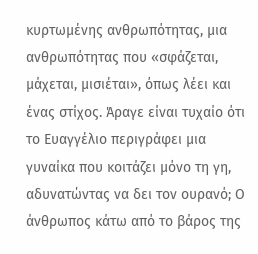κυρτωμένης ανθρωπότητας, μια ανθρωπότητας που «σφάζεται, μάχεται, μισιέται», όπως λέει και ένας στίχος. Άραγε είναι τυχαίο ότι το Ευαγγέλιο περιγράφει μια γυναίκα που κοιτάζει μόνο τη γη, αδυνατώντας να δει τον ουρανό; Ο άνθρωπος κάτω από το βάρος της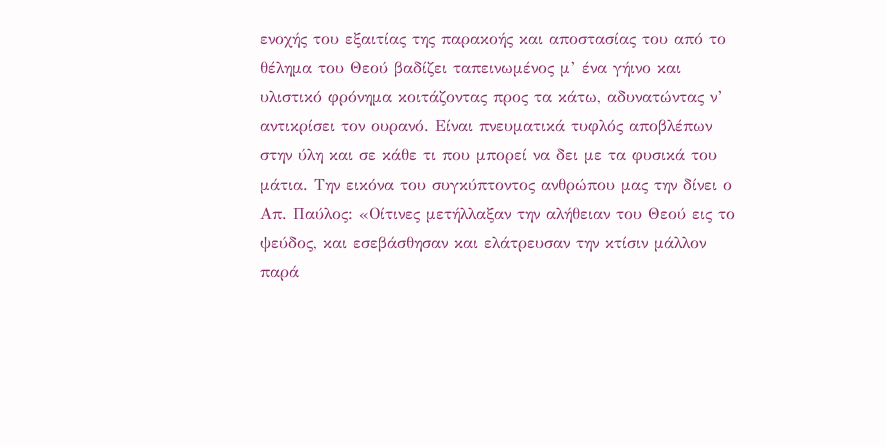ενοχής του εξαιτίας της παρακοής και αποστασίας του από το θέλημα του Θεού βαδίζει ταπεινωμένος μ’ ένα γήινο και υλιστικό φρόνημα κοιτάζοντας προς τα κάτω, αδυνατώντας ν’ αντικρίσει τον ουρανό. Είναι πνευματικά τυφλός αποβλέπων στην ύλη και σε κάθε τι που μπορεί να δει με τα φυσικά του μάτια. Την εικόνα του συγκύπτοντος ανθρώπου μας την δίνει ο Απ. Παύλος: «Οίτινες μετήλλαξαν την αλήθειαν του Θεού εις το ψεύδος, και εσεβάσθησαν και ελάτρευσαν την κτίσιν μάλλον παρά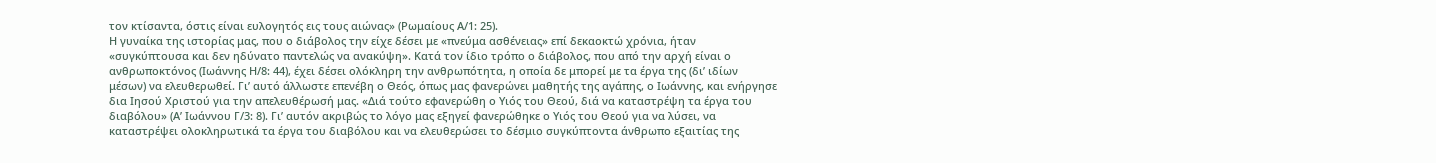τον κτίσαντα, όστις είναι ευλογητός εις τους αιώνας» (Ρωμαίους Α/1: 25).
Η γυναίκα της ιστορίας μας, που ο διάβολος την είχε δέσει με «πνεύμα ασθένειας» επί δεκαοκτώ χρόνια, ήταν «συγκύπτουσα και δεν ηδύνατο παντελώς να ανακύψη». Κατά τον ίδιο τρόπο ο διάβολος, που από την αρχή είναι ο ανθρωποκτόνος (Ιωάννης Η/8: 44), έχει δέσει ολόκληρη την ανθρωπότητα, η οποία δε μπορεί με τα έργα της (δι’ ιδίων μέσων) να ελευθερωθεί. Γι’ αυτό άλλωστε επενέβη ο Θεός, όπως μας φανερώνει μαθητής της αγάπης, ο Ιωάννης, και ενήργησε δια Ιησού Χριστού για την απελευθέρωσή μας. «Διά τούτο εφανερώθη ο Υιός του Θεού, διά να καταστρέψη τα έργα του διαβόλου» (Α’ Ιωάννου Γ/3: 8). Γι’ αυτόν ακριβώς το λόγο μας εξηγεί φανερώθηκε ο Υιός του Θεού για να λύσει, να καταστρέψει ολοκληρωτικά τα έργα του διαβόλου και να ελευθερώσει το δέσμιο συγκύπτοντα άνθρωπο εξαιτίας της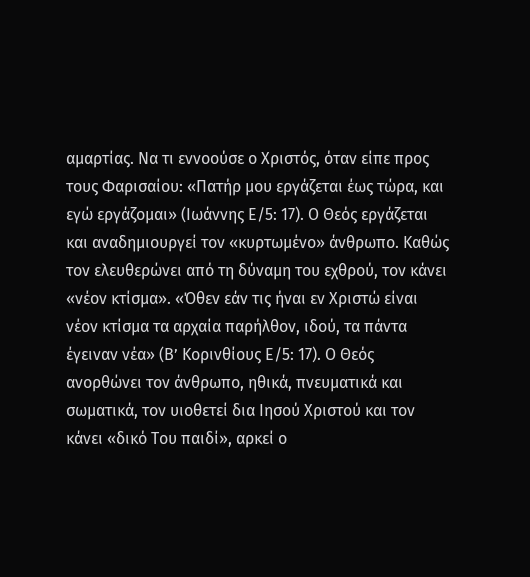αμαρτίας. Να τι εννοούσε ο Χριστός, όταν είπε προς τους Φαρισαίου: «Πατήρ μου εργάζεται έως τώρα, και εγώ εργάζομαι» (Ιωάννης Ε/5: 17). Ο Θεός εργάζεται και αναδημιουργεί τον «κυρτωμένο» άνθρωπο. Καθώς τον ελευθερώνει από τη δύναμη του εχθρού, τον κάνει «νέον κτίσμα». «Όθεν εάν τις ήναι εν Χριστώ είναι νέον κτίσμα τα αρχαία παρήλθον, ιδού, τα πάντα έγειναν νέα» (Β’ Κορινθίους Ε/5: 17). Ο Θεός ανορθώνει τον άνθρωπο, ηθικά, πνευματικά και σωματικά, τον υιοθετεί δια Ιησού Χριστού και τον κάνει «δικό Του παιδί», αρκεί ο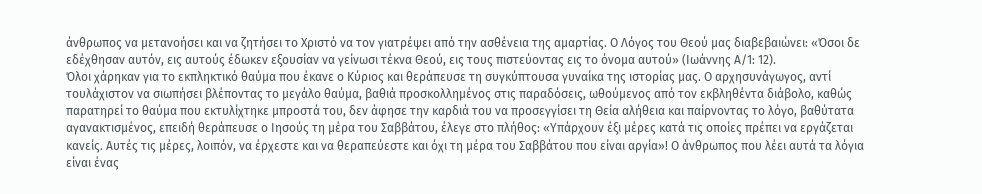άνθρωπος να μετανοήσει και να ζητήσει το Χριστό να τον γιατρέψει από την ασθένεια της αμαρτίας. Ο Λόγος του Θεού μας διαβεβαιώνει: «Όσοι δε εδέχθησαν αυτόν, εις αυτούς έδωκεν εξουσίαν να γείνωσι τέκνα Θεού, εις τους πιστεύοντας εις το όνομα αυτού» (Ιωάννης Α/1: 12).
Όλοι χάρηκαν για το εκπληκτικό θαύμα που έκανε ο Κύριος και θεράπευσε τη συγκύπτουσα γυναίκα της ιστορίας μας. Ο αρχησυνάγωγος, αντί τουλάχιστον να σιωπήσει βλέποντας το μεγάλο θαύμα, βαθιά προσκολλημένος στις παραδόσεις, ωθούμενος από τον εκβληθέντα διάβολο, καθώς παρατηρεί το θαύμα που εκτυλίχτηκε μπροστά του, δεν άφησε την καρδιά του να προσεγγίσει τη Θεία αλήθεια και παίρνοντας το λόγο, βαθύτατα αγανακτισμένος, επειδή θεράπευσε ο Ιησούς τη μέρα του Σαββάτου, έλεγε στο πλήθος: «Υπάρχουν έξι μέρες κατά τις οποίες πρέπει να εργάζεται κανείς. Αυτές τις μέρες, λοιπόν, να έρχεστε και να θεραπεύεστε και όχι τη μέρα του Σαββάτου που είναι αργία»! Ο άνθρωπος που λέει αυτά τα λόγια είναι ένας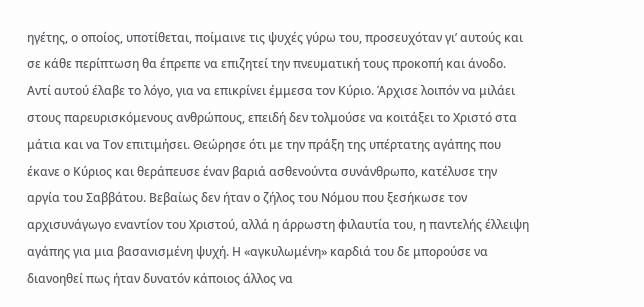ηγέτης, ο οποίος, υποτίθεται, ποίμαινε τις ψυχές γύρω του, προσευχόταν γι’ αυτούς και σε κάθε περίπτωση θα έπρεπε να επιζητεί την πνευματική τους προκοπή και άνοδο.
Αντί αυτού έλαβε το λόγο, για να επικρίνει έμμεσα τον Κύριο. Άρχισε λοιπόν να μιλάει στους παρευρισκόμενους ανθρώπους, επειδή δεν τολμούσε να κοιτάξει το Χριστό στα μάτια και να Τον επιτιμήσει. Θεώρησε ότι με την πράξη της υπέρτατης αγάπης που έκανε ο Κύριος και θεράπευσε έναν βαριά ασθενούντα συνάνθρωπο, κατέλυσε την αργία του Σαββάτου. Βεβαίως δεν ήταν ο ζήλος του Νόμου που ξεσήκωσε τον αρχισυνάγωγο εναντίον του Χριστού, αλλά η άρρωστη φιλαυτία του, η παντελής έλλειψη αγάπης για μια βασανισμένη ψυχή. Η «αγκυλωμένη» καρδιά του δε μπορούσε να διανοηθεί πως ήταν δυνατόν κάποιος άλλος να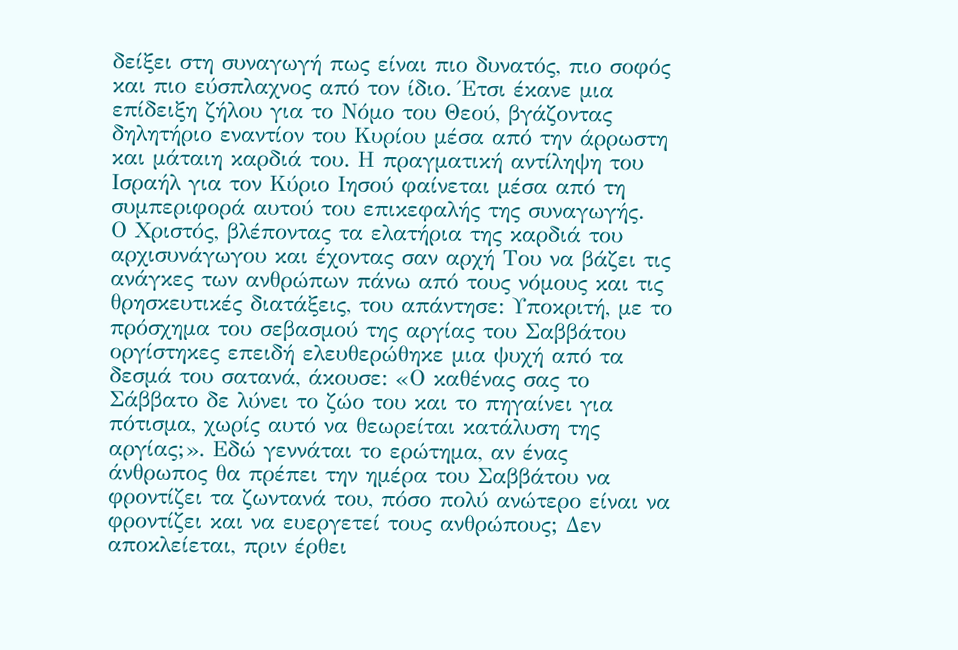δείξει στη συναγωγή πως είναι πιο δυνατός, πιο σοφός και πιο εύσπλαχνος από τον ίδιο. Έτσι έκανε μια επίδειξη ζήλου για το Νόμο του Θεού, βγάζοντας δηλητήριο εναντίον του Κυρίου μέσα από την άρρωστη και μάταιη καρδιά του. Η πραγματική αντίληψη του Ισραήλ για τον Κύριο Ιησού φαίνεται μέσα από τη συμπεριφορά αυτού του επικεφαλής της συναγωγής.
Ο Χριστός, βλέποντας τα ελατήρια της καρδιά του αρχισυνάγωγου και έχοντας σαν αρχή Του να βάζει τις ανάγκες των ανθρώπων πάνω από τους νόμους και τις θρησκευτικές διατάξεις, του απάντησε: Υποκριτή, με το πρόσχημα του σεβασμού της αργίας του Σαββάτου οργίστηκες επειδή ελευθερώθηκε μια ψυχή από τα δεσμά του σατανά, άκουσε: «Ο καθένας σας το Σάββατο δε λύνει το ζώο του και το πηγαίνει για πότισμα, χωρίς αυτό να θεωρείται κατάλυση της αργίας;». Εδώ γεννάται το ερώτημα, αν ένας άνθρωπος θα πρέπει την ημέρα του Σαββάτου να φροντίζει τα ζωντανά του, πόσο πολύ ανώτερο είναι να φροντίζει και να ευεργετεί τους ανθρώπους; Δεν αποκλείεται, πριν έρθει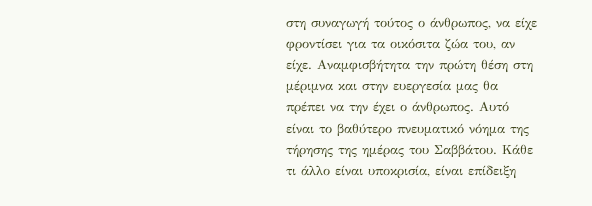στη συναγωγή τούτος ο άνθρωπος, να είχε φροντίσει για τα οικόσιτα ζώα του, αν είχε. Αναμφισβήτητα την πρώτη θέση στη μέριμνα και στην ευεργεσία μας θα πρέπει να την έχει ο άνθρωπος. Αυτό είναι το βαθύτερο πνευματικό νόημα της τήρησης της ημέρας του Σαββάτου. Κάθε τι άλλο είναι υποκρισία, είναι επίδειξη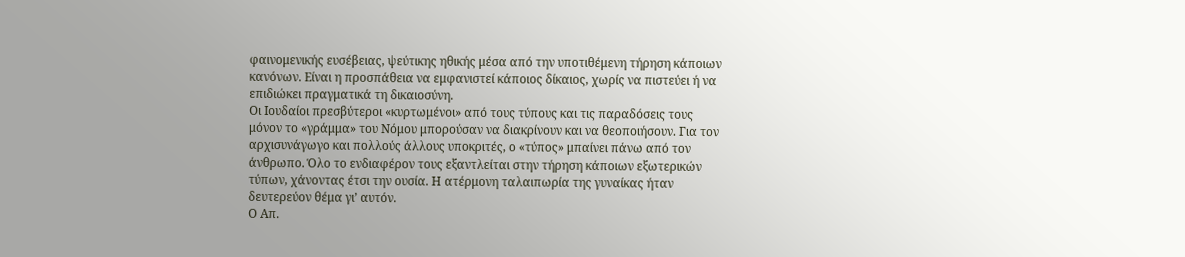φαινομενικής ευσέβειας, ψεύτικης ηθικής μέσα από την υποτιθέμενη τήρηση κάποιων κανόνων. Είναι η προσπάθεια να εμφανιστεί κάποιος δίκαιος, χωρίς να πιστεύει ή να επιδιώκει πραγματικά τη δικαιοσύνη.
Οι Ιουδαίοι πρεσβύτεροι «κυρτωμένοι» από τους τύπους και τις παραδόσεις τους μόνον το «γράμμα» του Νόμου μπορούσαν να διακρίνουν και να θεοποιήσουν. Για τον αρχισυνάγωγο και πολλούς άλλους υποκριτές, ο «τύπος» μπαίνει πάνω από τον άνθρωπο. Όλο το ενδιαφέρον τους εξαντλείται στην τήρηση κάποιων εξωτερικών τύπων, χάνοντας έτσι την ουσία. Η ατέρμονη ταλαιπωρία της γυναίκας ήταν δευτερεύον θέμα γι’ αυτόν.
Ο Απ.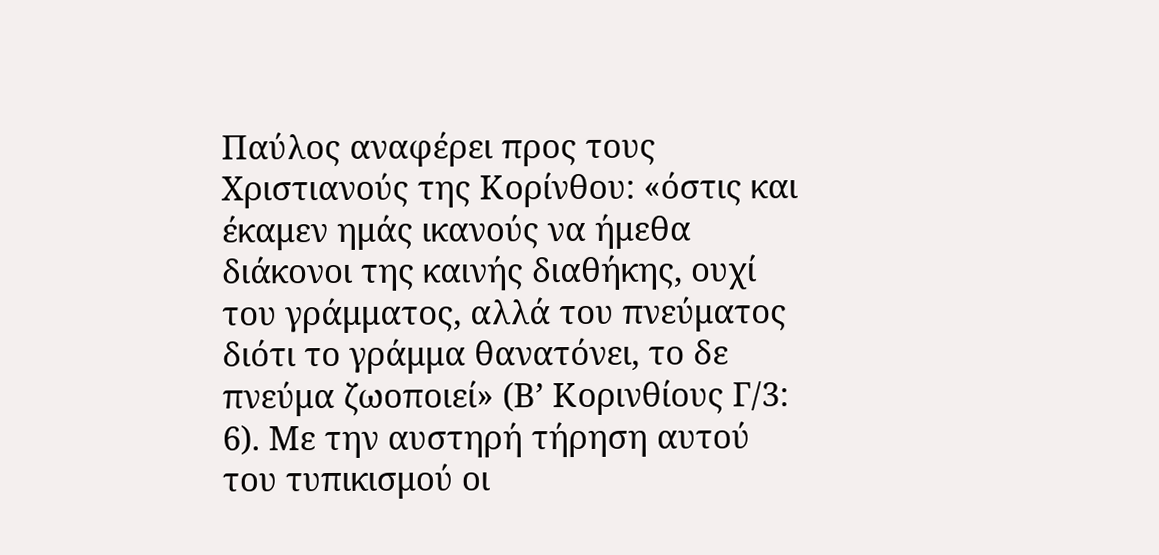Παύλος αναφέρει προς τους Χριστιανούς της Κορίνθου: «όστις και έκαμεν ημάς ικανούς να ήμεθα διάκονοι της καινής διαθήκης, ουχί του γράμματος, αλλά του πνεύματος διότι το γράμμα θανατόνει, το δε πνεύμα ζωοποιεί» (Β’ Κορινθίους Γ/3: 6). Με την αυστηρή τήρηση αυτού του τυπικισμού οι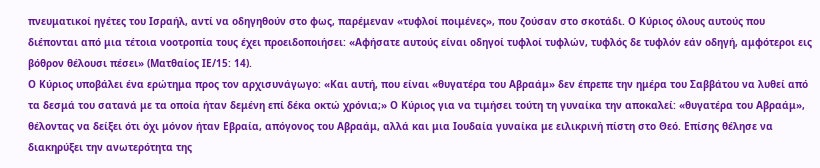πνευματικοί ηγέτες του Ισραήλ, αντί να οδηγηθούν στο φως, παρέμεναν «τυφλοί ποιμένες», που ζούσαν στο σκοτάδι. Ο Κύριος όλους αυτούς που διέπονται από μια τέτοια νοοτροπία τους έχει προειδοποιήσει: «Αφήσατε αυτούς είναι οδηγοί τυφλοί τυφλών, τυφλός δε τυφλόν εάν οδηγή, αμφότεροι εις βόθρον θέλουσι πέσει» (Ματθαίος ΙΕ/15: 14).
Ο Κύριος υποβάλει ένα ερώτημα προς τον αρχισυνάγωγο: «Και αυτή, που είναι «θυγατέρα του Αβραάμ» δεν έπρεπε την ημέρα του Σαββάτου να λυθεί από τα δεσμά του σατανά με τα οποία ήταν δεμένη επί δέκα οκτώ χρόνια;» Ο Κύριος για να τιμήσει τούτη τη γυναίκα την αποκαλεί: «θυγατέρα του Αβραάμ», θέλοντας να δείξει ότι όχι μόνον ήταν Εβραία, απόγονος του Αβραάμ, αλλά και μια Ιουδαία γυναίκα με ειλικρινή πίστη στο Θεό. Επίσης θέλησε να διακηρύξει την ανωτερότητα της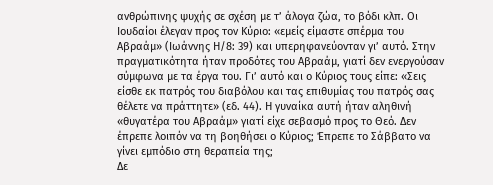ανθρώπινης ψυχής σε σχέση με τ’ άλογα ζώα, το βόδι κλπ. Οι Ιουδαίοι έλεγαν προς τον Κύριο: «εμείς είμαστε σπέρμα του Αβραάμ» (Ιωάννης Η/8: 39) και υπερηφανεύονταν γι’ αυτό. Στην πραγματικότητα ήταν προδότες του Αβραάμ, γιατί δεν ενεργούσαν σύμφωνα με τα έργα του. Γι’ αυτό και ο Κύριος τους είπε: «Σεις είσθε εκ πατρός του διαβόλου και τας επιθυμίας του πατρός σας θέλετε να πράττητε» (εδ. 44). Η γυναίκα αυτή ήταν αληθινή «θυγατέρα του Αβραάμ» γιατί είχε σεβασμό προς το Θεό. Δεν έπρεπε λοιπόν να τη βοηθήσει ο Κύριος; Έπρεπε το Σάββατο να γίνει εμπόδιο στη θεραπεία της;
Δε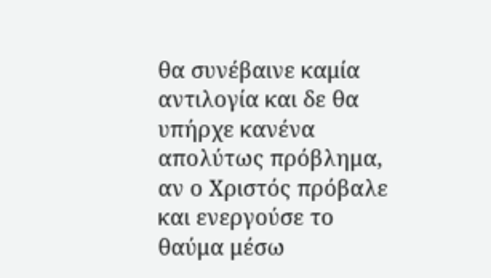θα συνέβαινε καμία αντιλογία και δε θα υπήρχε κανένα απολύτως πρόβλημα, αν ο Χριστός πρόβαλε και ενεργούσε το θαύμα μέσω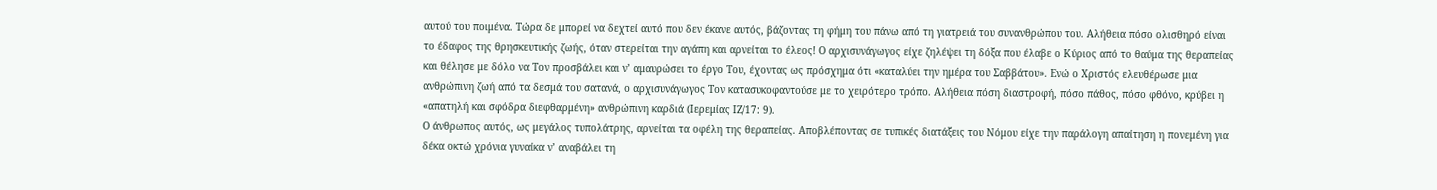αυτού του ποιμένα. Τώρα δε μπορεί να δεχτεί αυτό που δεν έκανε αυτός, βάζοντας τη φήμη του πάνω από τη γιατρειά του συνανθρώπου του. Αλήθεια πόσο ολισθηρό είναι το έδαφος της θρησκευτικής ζωής, όταν στερείται την αγάπη και αρνείται το έλεος! Ο αρχισυνάγωγος είχε ζηλέψει τη δόξα που έλαβε ο Κύριος από το θαύμα της θεραπείας και θέλησε με δόλο να Τον προσβάλει και ν’ αμαυρώσει το έργο Του, έχοντας ως πρόσχημα ότι «καταλύει την ημέρα του Σαββάτου». Ενώ ο Χριστός ελευθέρωσε μια ανθρώπινη ζωή από τα δεσμά του σατανά, ο αρχισυνάγωγος Τον κατασυκοφαντούσε με το χειρότερο τρόπο. Αλήθεια πόση διαστροφή, πόσο πάθος, πόσο φθόνο, κρύβει η «απατηλή και σφόδρα διεφθαρμένη» ανθρώπινη καρδιά (Ιερεμίας ΙΖ/17: 9).
Ο άνθρωπος αυτός, ως μεγάλος τυπολάτρης, αρνείται τα οφέλη της θεραπείας. Αποβλέποντας σε τυπικές διατάξεις του Νόμου είχε την παράλογη απαίτηση η πονεμένη για δέκα οκτώ χρόνια γυναίκα ν’ αναβάλει τη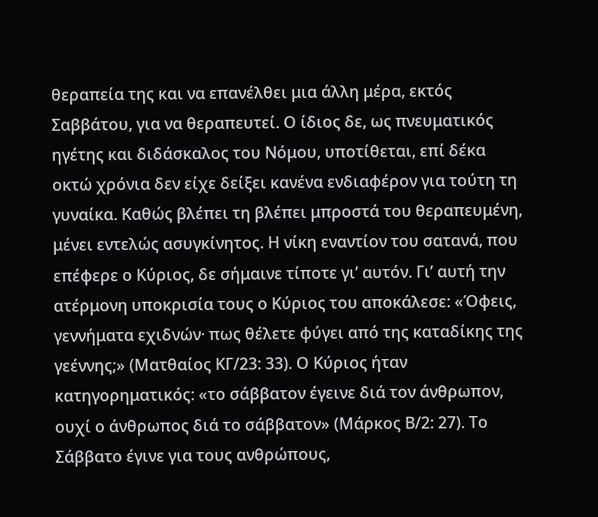θεραπεία της και να επανέλθει μια άλλη μέρα, εκτός Σαββάτου, για να θεραπευτεί. Ο ίδιος δε, ως πνευματικός ηγέτης και διδάσκαλος του Νόμου, υποτίθεται, επί δέκα οκτώ χρόνια δεν είχε δείξει κανένα ενδιαφέρον για τούτη τη γυναίκα. Καθώς βλέπει τη βλέπει μπροστά του θεραπευμένη, μένει εντελώς ασυγκίνητος. Η νίκη εναντίον του σατανά, που επέφερε ο Κύριος, δε σήμαινε τίποτε γι’ αυτόν. Γι’ αυτή την ατέρμονη υποκρισία τους ο Κύριος του αποκάλεσε: «Όφεις, γεννήματα εχιδνών· πως θέλετε φύγει από της καταδίκης της γεέννης;» (Ματθαίος ΚΓ/23: 33). Ο Κύριος ήταν κατηγορηματικός: «το σάββατον έγεινε διά τον άνθρωπον, ουχί ο άνθρωπος διά το σάββατον» (Μάρκος Β/2: 27). Το Σάββατο έγινε για τους ανθρώπους,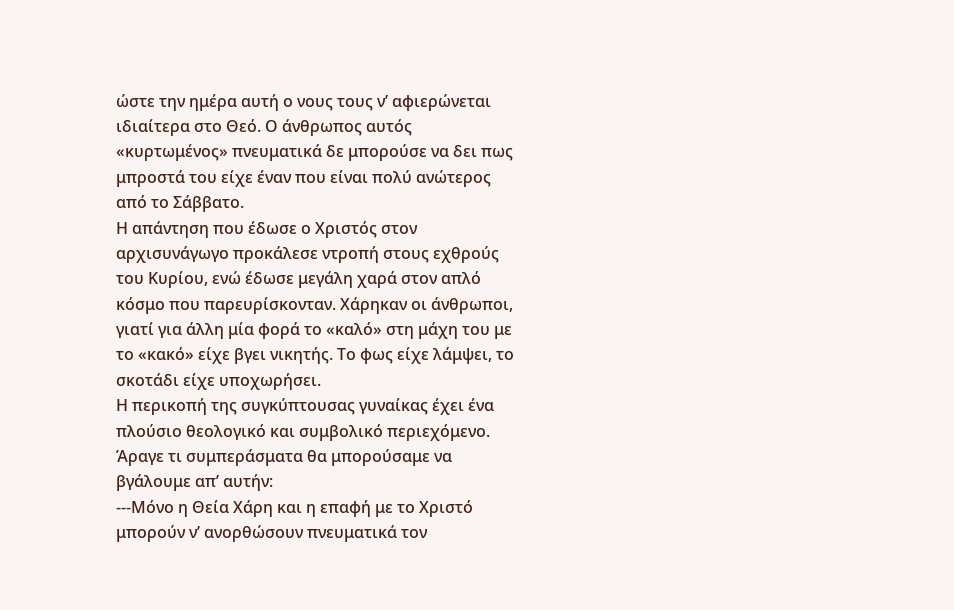ώστε την ημέρα αυτή ο νους τους ν’ αφιερώνεται ιδιαίτερα στο Θεό. Ο άνθρωπος αυτός «κυρτωμένος» πνευματικά δε μπορούσε να δει πως μπροστά του είχε έναν που είναι πολύ ανώτερος από το Σάββατο.
Η απάντηση που έδωσε ο Χριστός στον αρχισυνάγωγο προκάλεσε ντροπή στους εχθρούς του Κυρίου, ενώ έδωσε μεγάλη χαρά στον απλό κόσμο που παρευρίσκονταν. Χάρηκαν οι άνθρωποι, γιατί για άλλη μία φορά το «καλό» στη μάχη του με το «κακό» είχε βγει νικητής. Το φως είχε λάμψει, το σκοτάδι είχε υποχωρήσει.
Η περικοπή της συγκύπτουσας γυναίκας έχει ένα πλούσιο θεολογικό και συμβολικό περιεχόμενο. Άραγε τι συμπεράσματα θα μπορούσαμε να βγάλουμε απ’ αυτήν:
---Μόνο η Θεία Χάρη και η επαφή με το Χριστό μπορούν ν’ ανορθώσουν πνευματικά τον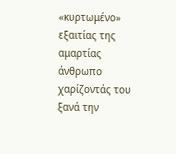«κυρτωμένο» εξαιτίας της αμαρτίας άνθρωπο χαρίζοντάς του ξανά την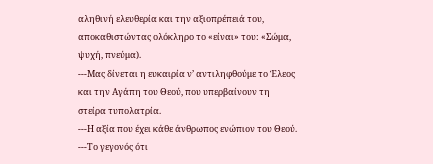αληθινή ελευθερία και την αξιοπρέπειά του, αποκαθιστώντας ολόκληρο το «είναι» του: «Σώμα, ψυχή, πνεύμα).
---Μας δίνεται η ευκαιρία ν’ αντιληφθούμε το Έλεος και την Αγάπη του Θεού, που υπερβαίνουν τη στείρα τυπολατρία.
---Η αξία που έχει κάθε άνθρωπος ενώπιον του Θεού.
---Το γεγονός ότι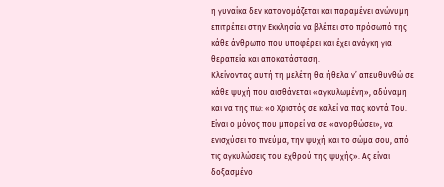η γυναίκα δεν κατονομάζεται και παραμένει ανώνυμη επιτρέπει στην Εκκλησία να βλέπει στο πρόσωπό της κάθε άνθρωπο που υποφέρει και έχει ανάγκη για θεραπεία και αποκατάσταση.
Κλείνοντας αυτή τη μελέτη θα ήθελα ν’ απευθυνθώ σε κάθε ψυχή που αισθάνεται «αγκυλωμένη», αδύναμη και να της πω: «ο Χριστός σε καλεί να πας κοντά Του. Είναι ο μόνος που μπορεί να σε «ανορθώσει», να ενισχύσει το πνεύμα, την ψυχή και το σώμα σου, από τις αγκυλώσεις του εχθρού της ψυχής». Ας είναι δοξασμένο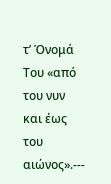τ’ Όνομά Του «από του νυν και έως του αιώνος».---